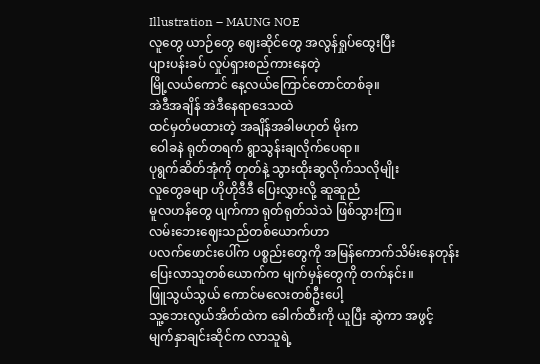Illustration – MAUNG NOE
လူတွေ ယာဉ်တွေ ဈေးဆိုင်တွေ အလွန်ရှုပ်ထွေးပြီး
ပျားပန်းခပ် လှုပ်ရှားစည်ကားနေတဲ့
မြို့လယ်ကောင် နေ့လယ်ကြောင်တောင်တစ်ခု။
အဲဒီအချိန် အဲဒီနေရာဒေသထဲ
ထင်မှတ်မထားတဲ့ အချိန်အခါမဟုတ် မိုးက
ဝေါခနဲ ရုတ်တရက် ရွာသွန်းချလိုက်ပေရာ။
ပုရွက်ဆိတ်အုံကို တုတ်နဲ့ သွားထိုးဆွလိုက်သလိုမျိုး
လူတွေခမျာ ဟိုဟိုဒီဒီ ပြေးလွှားလို့ ဆူဆူညံ
မူလဟန်တွေ ပျက်ကာ ရုတ်ရုတ်သဲသဲ ဖြစ်သွားကြ။
လမ်းဘေးဈေးသည်တစ်ယောက်ဟာ
ပလက်ဖောင်းပေါ်က ပစ္စည်းတွေကို အမြန်ကောက်သိမ်းနေတုန်း
ပြေးလာသူတစ်ယောက်က မျက်မှန်တွေကို တက်နင်း။
ဖြူသွယ်သွယ် ကောင်မလေးတစ်ဦးပေါ့
သူ့ဘေးလွယ်အိတ်ထဲက ခေါက်ထီးကို ယူပြီး ဆွဲကာ အဖွင့်
မျက်နှာချင်းဆိုင်က လာသူရဲ့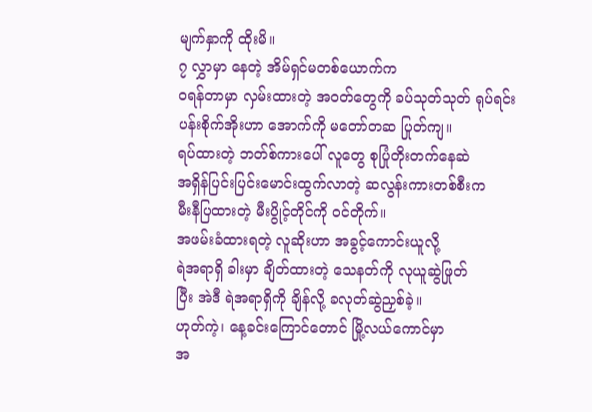မျက်နှာကို ထိုးမိ။
၇ လွှာမှာ နေတဲ့ အိမ်ရှင်မတစ်ယောက်က
ဝရန်တာမှာ လှမ်းထားတဲ့ အဝတ်တွေကို ခပ်သုတ်သုတ် ရုပ်ရင်း
ပန်းစိုက်အိုးဟာ အောက်ကို မတော်တဆ ပြုတ်ကျ။
ရပ်ထားတဲ့ ဘတ်စ်ကားပေါ် လူတွေ စုပြုံတိုးတက်နေဆဲ
အရှိန်ပြင်းပြင်းမောင်းထွက်လာတဲ့ ဆလွန်းကားတစ်စီးက
မီးနီပြထားတဲ့ မီးပွိုင့်တိုင်ကို ဝင်တိုက်။
အဖမ်းခံထားရတဲ့ လူဆိုးဟာ အခွင့်ကောင်းယူလို့
ရဲအရာရှိ ခါးမှာ ချိတ်ထားတဲ့ သေနတ်ကို လုယူဆွဲဖြုတ်
ပြီး အဲဒီ ရဲအရာရှိကို ချိန်လို့ ခလုတ်ဆွဲညှစ်ခဲ့။
ဟုတ်ကဲ့၊ နေ့ခင်းကြောင်တောင် မြို့လယ်ကောင်မှာ
အ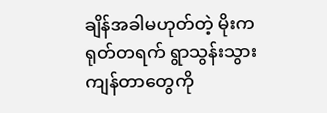ချိန်အခါမဟုတ်တဲ့ မိုးက ရုတ်တရက် ရွာသွန်းသွား
ကျန်တာတွေကို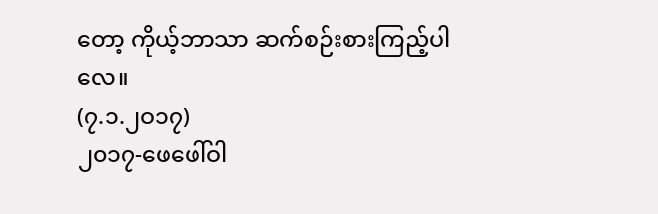တော့ ကိုယ့်ဘာသာ ဆက်စဉ်းစားကြည့်ပါလေ။
(၇.၁.၂ဝ၁၇)
၂၀၁၇-ဖေဖေါ်ဝါ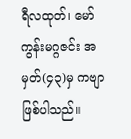ရီလထုတ်၊ မော်ကွန်းမဂ္ဂဇင်း အမှတ်(၄၃)မှ ကဗျာ ဖြစ်ပါသည်။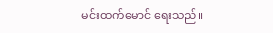မင်းထက်မောင် ရေးသည်။